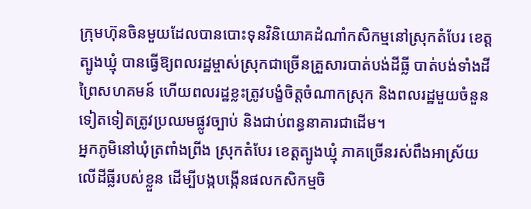ក្រុមហ៊ុនចិនមួយដែលបានបោះទុនវិនិយោគដំណាំកសិកម្មនៅស្រុកតំបែរ ខេត្តត្បូងឃ្មុំ បានធ្វើឱ្យពលរដ្ឋម្ចាស់ស្រុកជាច្រើនគ្រួសារបាត់បង់ដីធ្លី បាត់បង់ទាំងដីព្រៃសហគមន៍ ហើយពលរដ្ឋខ្លះត្រូវបង្ខំចិត្តចំណាកស្រុក និងពលរដ្ឋមួយចំនួនទៀតទៀតត្រូវប្រឈមផ្លូវច្បាប់ និងជាប់ពន្ធនាគារជាដើម។
អ្នកភូមិនៅឃុំត្រពាំងព្រីង ស្រុកតំបែរ ខេត្តត្បូងឃ្មុំ ភាគច្រើនរស់ពឹងអាស្រ័យលើដីធ្លីរបស់ខ្លួន ដើម្បីបង្កបង្កើនផលកសិកម្មចិ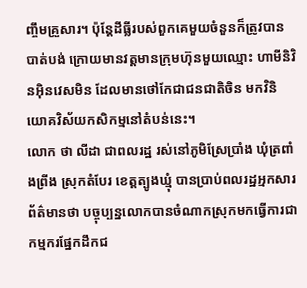ញ្ចឹមគ្រួសារ។ ប៉ុន្តែដីធ្លីរបស់ពួកគេមួយចំនួនក៏ត្រូវបានបាត់បង់ ក្រោយមានវត្តមានក្រុមហ៊ុនមួយឈ្មោះ ហាមីនិវិនអ៊ិនវេសមិន ដែលមានថៅកែជាជនជាតិចិន មកវិនិយោគវិស័យកសិកម្មនៅតំបន់នេះ។
លោក ថា លីដា ជាពលរដ្ឋ រស់នៅភូមិស្រែប្រាំង ឃុំត្រពាំងព្រីង ស្រុកតំបែរ ខេត្តត្បូងឃ្មុំ បានប្រាប់ពលរដ្ឋអ្មកសារព័ត៌មានថា បច្ចុប្បន្នលោកបានចំណាកស្រុកមកធ្វើការជាកម្មករផ្នែកដឹកជ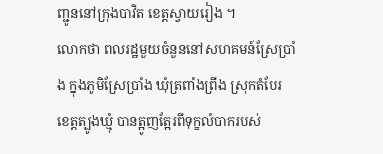ញ្ជូននៅក្រុងបាវិត ខេត្តស្វាយរៀង ។
លោកថា ពលរដ្ឋមួយចំនួននៅសហគមន៍ស្រែប្រាំង ក្នុងភូមិស្រែប្រាំង ឃុំត្រពាំងព្រីង ស្រុកតំបែរ ខេត្តត្បូងឃ្មុំ បានត្អូញត្អែរពីទុក្ខលំបាករបស់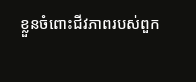ខ្លួនចំពោះជីវភាពរបស់ពួក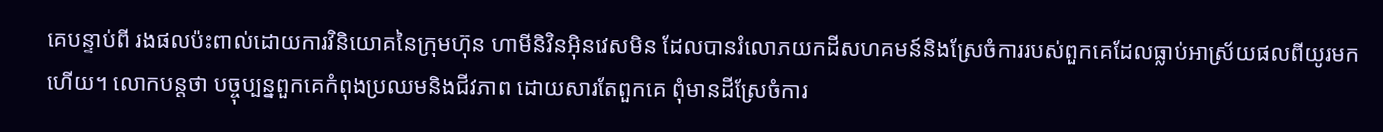គេបន្ទាប់ពី រងផលប៉ះពាល់ដោយការវិនិយោគនៃក្រុមហ៊ុន ហាមីនិវិនអ៊ិនវេសមិន ដែលបានរំលោភយកដីសហគមន៍និងស្រែចំការរបស់ពួកគេដែលធ្លាប់អាស្រ័យផលពីយូរមកហើយ។ លោកបន្តថា បច្ចុប្បន្នពួកគេកំពុងប្រឈមនិងជីវភាព ដោយសារតែពួកគេ ពុំមានដីស្រែចំការ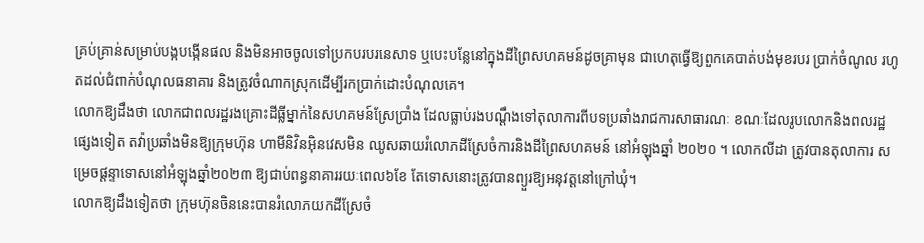គ្រប់គ្រាន់សម្រាប់បង្កបង្កើនផល និងមិនអាចចូលទៅប្រកបរបរនេសាទ ឬបេះបន្លែនៅក្នុងដីព្រៃសហគមន៍ដូចគ្រាមុន ជាហេតុធ្វើឱ្យពួកគេបាត់បង់មុខរបរ ប្រាក់ចំណូល រហូតដល់ជំពាក់បំណុលធនាគារ និងត្រូវចំណាកស្រុកដើម្បីរកប្រាក់ដោះបំណុលគេ។
លោកឱ្យដឹងថា លោកជាពលរដ្ឋរងគ្រោះដីធ្លីម្នាក់នៃសហគមន៍ស្រែប្រាំង ដែលធ្លាប់រងបណ្តឹងទៅតុលាការពីបទប្រឆាំងរាជការសាធារណៈ ខណៈដែលរូបលោកនិងពលរដ្ឋផ្សេងទៀត តវ៉ាប្រឆាំងមិនឱ្យក្រុមហ៊ុន ហាមីនិវិនអ៊ិនវេសមិន ឈូសឆាយរំលោភដីស្រែចំការនិងដីព្រៃសហគមន៍ នៅអំឡុងឆ្នាំ ២០២០ ។ លោកលីដា ត្រូវបានតុលាការ សម្រេចផ្តន្ទាទោសនៅអំឡុងឆ្នាំ២០២៣ ឱ្យជាប់ពន្ធនាគាររយៈពេល៦ខែ តែទោសនោះត្រូវបានព្យួរឱ្យអនុវត្តនៅក្រៅឃុំ។
លោកឱ្យដឹងទៀតថា ក្រុមហ៊ុនចិននេះបានរំលោភយកដីស្រែចំ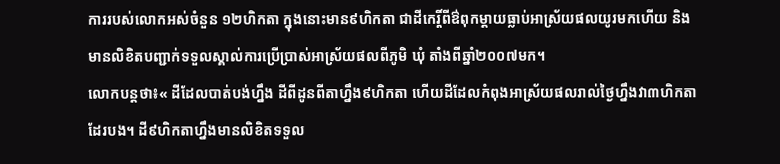ការរបស់លោកអស់ចំនួន ១២ហិកតា ក្នុងនោះមាន៩ហិកតា ជាដីកេរ្តិ៍ពីឳពុកម្តាយធ្លាប់អាស្រ័យផលយូរមកហើយ និងមានលិខិតបញ្ជាក់ទទួលស្គាល់ការប្រើប្រាស់អាស្រ័យផលពីភូមិ ឃុំ តាំងពីឆ្នាំ២០០៧មក។
លោកបន្តថា៖« ដីដែលបាត់បង់ហ្នឹង ដីពីដូនពីតាហ្នឹង៩ហិកតា ហើយដីដែលកំពុងអាស្រ័យផលរាល់ថ្ងៃហ្នឹងវា៣ហិកតាដែរបង។ ដី៩ហិកតាហ្នឹងមានលិខិតទទួល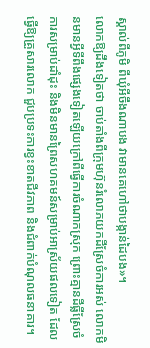ស្គាល់ពីភូមិ ពីឃុំអីចឹងណាបង វាមានគេហៅថាបង្កាន់ដៃបង»។
លោកឱ្យដឹងទៀតថា ចាប់តាំងពីក្រុមហ៊ុនរំលោភយកដីស្រែចំការអស់ លោកមិនមានអ្វីទីពឹងផ្សេងទៀតឡើយក្រៅពីធ្វើការចំណាកស្រុក ព្រោះគ្មានដីធ្លីស្រែចំការសម្រាប់ដាំដុះ និងមិនមានព្រៃសហគមន៍សម្រាប់អាស្រ័យផលទៀត ដែលធ្វើឱ្យគ្រួសារលោក ជួបប្រទះការខ្វះខាតជីវភាព និងជំពាក់បំណុលធនាគារ។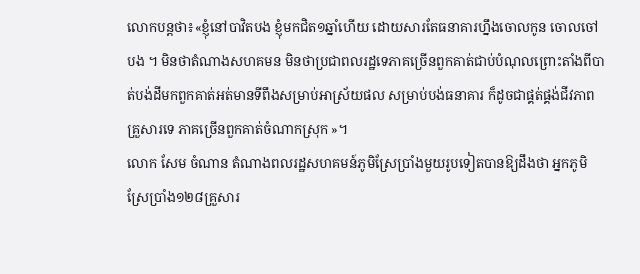លោកបន្តថា៖«ខ្ញុំនៅបាវិតបង ខ្ញុំមកជិត១ឆ្នាំហើយ ដោយសារតែធនាគារហ្នឹងចោលកូន ចោលចៅបង ។ មិនថាតំណាងសហគមន មិនថាប្រជាពលរដ្ឋទេភាគច្រើនពួកគាត់ជាប់បំណុលព្រោះតាំងពីបាត់បង់ដីមកពួកគាត់អត់មានទីពឹងសម្រាប់អាស្រ័យផល សម្រាប់បង់ធនាគារ ក៏ដូចជាផ្គត់ផ្គង់ជីវភាពគ្រួសារទេ ភាគច្រើនពួកគាត់ចំណាកស្រុក »។
លោក សែម ចំណាន តំណាងពលរដ្ឋសហគមន៍ភូមិស្រែប្រាំងមួយរូបទៀតបានឱ្យដឹងថា អ្នកភូមិស្រែប្រាំង១២៨គ្រួសារ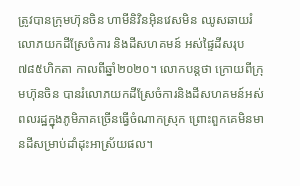ត្រូវបានក្រុមហ៊ុនចិន ហាមីនិវិនអ៊ិនវេសមិន ឈូសឆាយរំលោភយកដីស្រែចំការ និងដីសហគមន៍ អស់ផ្ទៃដីសរុប ៧៨៥ហិកតា កាលពីឆ្នាំ២០២០។ លោកបន្តថា ក្រោយពីក្រុមហ៊ុនចិន បានរំលោភយកដីស្រែចំការនិងដីសហគមន៍អស់ ពលរដ្ឋក្នុងភូមិភាគច្រើនធ្វើចំណាកស្រុក ព្រោះពួកគេមិនមានដីសម្រាប់ដាំដុះអាស្រ័យផល។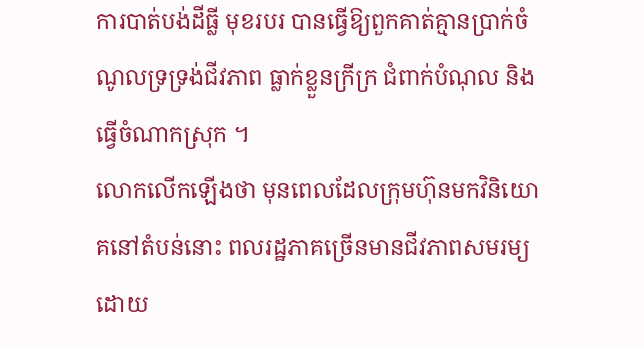ការបាត់បង់ដីធ្លី មុខរបរ បានធ្វើឱ្យពួកគាត់គ្មានប្រាក់ចំណូលទ្រទ្រង់ជីវភាព ធ្លាក់ខ្លួនក្រីក្រ ជំពាក់បំណុល និងធ្វើចំណាកស្រុក ។
លោកលើកឡើងថា មុនពេលដែលក្រុមហ៊ុនមកវិនិយោគនៅតំបន់នោះ ពលរដ្ឋភាគច្រើនមានជីវភាពសមរម្យ ដោយ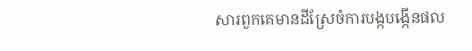សារពួកគេមានដីស្រែចំការបង្កបង្កើនផល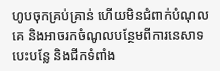ហូបចុកគ្រប់គ្រាន់ ហើយមិនជំពាក់បំណុលគេ និងអាចរកចំណូលបន្ថែមពីការនេសាទ បេះបន្លែ និងជីកទំពាំង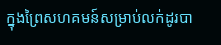ក្នុងព្រៃសហគមន៍សម្រាប់លក់ដូរបា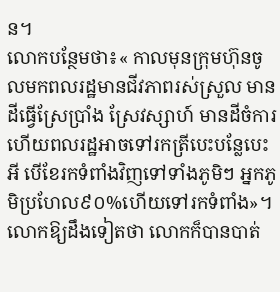ន។
លោកបន្ថែមថា៖« កាលមុនក្រុមហ៊ុនចូលមកពលរដ្ឋមានជីវភាពរស់ស្រួល មានដីធ្វើស្រែប្រាំង ស្រែវស្សាហ៍ មានដីចំការ ហើយពលរដ្ឋអាចទៅរកត្រីបេះបន្លែបេះអី បើខែរកទំពាំងវិញទៅទាំងភូមិៗ អ្នកភូមិប្រហែល៩០%ហើយទៅរកទំពាំង»។
លោកឱ្យដឹងទៀតថា លោកក៏បានបាត់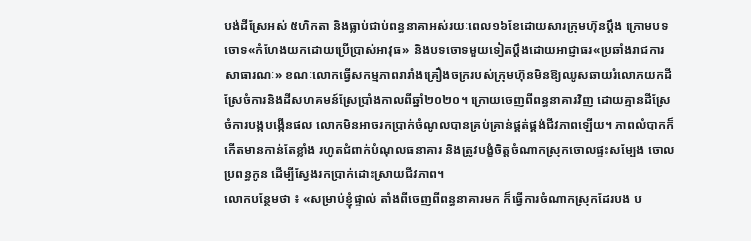បង់ដីស្រែអស់ ៥ហិកតា និងធ្លាប់ជាប់ពន្ធនាគាអស់រយៈពេល១៦ខែដោយសារក្រុមហ៊ុនប្តឹង ក្រោមបទចោទ«កំហែងយកដោយប្រើប្រាស់អាវុធ» និងបទចោទមួយទៀតប្តឹងដោយអាជ្ញាធរ«ប្រឆាំងរាជការសាធារណៈ» ខណៈលោកធ្វើសកម្មភាពរារាំងគ្រឿងចក្ររបស់ក្រុមហ៊ុនមិនឱ្យឈូសឆាយរំលោភយកដីស្រែចំការនិងដីសហគមន៍ស្រែប្រាំងកាលពីឆ្នាំ២០២០។ ក្រោយចេញពីពន្ធនាគារវិញ ដោយគ្មានដីស្រែចំការបង្កបង្កើនផល លោកមិនអាចរកប្រាក់ចំណូលបានគ្រប់គ្រាន់ផ្គត់ផ្គង់ជីវភាពឡើយ។ ភាពលំបាកក៏កើតមានកាន់តែខ្លាំង រហូតជំពាក់បំណុលធនាគារ និងត្រូវបង្ខំចិត្តចំណាកស្រុកចោលផ្ទះសម្បែង ចោលប្រពន្ធកូន ដើម្បីស្វែងរកប្រាក់ដោះស្រាយជីវភាព។
លោកបន្ថែមថា ៖ «សម្រាប់ខ្ញុំផ្ទាល់ តាំងពីចេញពីពន្ធនាគារមក ក៏ធ្វើការចំណាកស្រុកដែរបង ប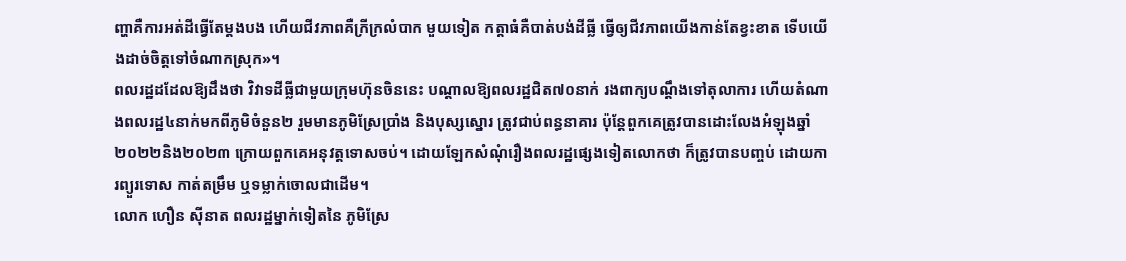ញ្ហាគឺការអត់ដីធ្វើតែម្ដងបង ហើយជីវភាពគឺក្រីក្រលំបាក មួយទៀត កត្តាធំគឺបាត់បង់ដីធ្លី ធ្វើឲ្យជីវភាពយើងកាន់តែខ្វះខាត ទើបយើងដាច់ចិត្តទៅចំណាកស្រុក»។
ពលរដ្ឋដដែលឱ្យដឹងថា វិវាទដីធ្លីជាមួយក្រុមហ៊ុនចិននេះ បណ្តាលឱ្យពលរដ្ឋជិត៧០នាក់ រងពាក្យបណ្តឹងទៅតុលាការ ហើយតំណាងពលរដ្ឋ៤នាក់មកពីភូមិចំនួន២ រួមមានភូមិស្រែប្រាំង និងបុស្សស្នោរ ត្រូវជាប់ពន្ធនាគារ ប៉ុន្តែពួកគេត្រូវបានដោះលែងអំឡុងឆ្នាំ២០២២និង២០២៣ ក្រោយពួកគេអនុវត្តទោសចប់។ ដោយឡែកសំណុំរឿងពលរដ្ឋផ្សេងទៀតលោកថា ក៏ត្រូវបានបញ្ចប់ ដោយការព្យួរទោស កាត់តម្រឹម ឬទម្លាក់ចោលជាដើម។
លោក ហឿន ស៊ីនាត ពលរដ្ឋម្នាក់ទៀតនៃ ភូមិស្រែ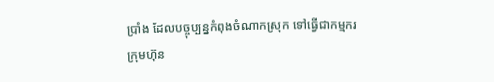ប្រាំង ដែលបច្ចុប្បន្នកំពុងចំណាកស្រុក ទៅធ្វើជាកម្មករក្រុមហ៊ុន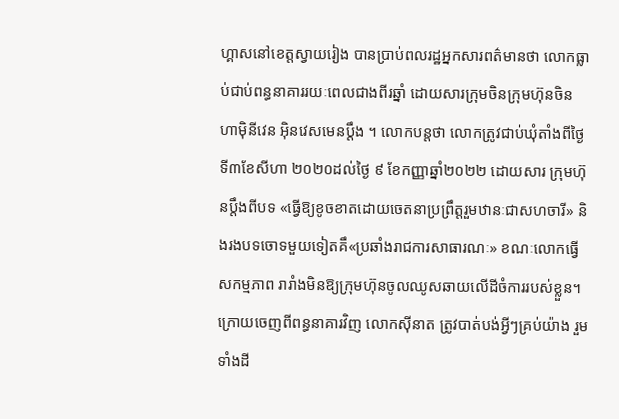ហ្គាសនៅខេត្តស្វាយរៀង បានប្រាប់ពលរដ្ឋអ្នកសារពត៌មានថា លោកធ្លាប់ជាប់ពន្ធនាគាររយៈពេលជាងពីរឆ្នាំ ដោយសារក្រុមចិនក្រុមហ៊ុនចិន ហាម៉ិនីវេន អ៊ិនវេសមេនប្តឹង ។ លោកបន្តថា លោកត្រូវជាប់ឃុំតាំងពីថ្ងៃទី៣ខែសីហា ២០២០ដល់ថ្ងៃ ៩ ខែកញ្ញាឆ្នាំ២០២២ ដោយសារ ក្រុមហ៊ុនប្តឹងពីបទ «ធ្វើឱ្យខូចខាតដោយចេតនាប្រព្រឹត្តរួមឋានៈជាសហចារី» និងរងបទចោទមួយទៀតគឹ«ប្រឆាំងរាជការសាធារណៈ» ខណៈលោកធ្វើសកម្មភាព រារាំងមិនឱ្យក្រុមហ៊ុនចូលឈូសឆាយលើដីចំការរបស់ខ្លួន។
ក្រោយចេញពីពន្ធនាគារវិញ លោកស៊ីនាត ត្រូវបាត់បង់អ្វីៗគ្រប់យ៉ាង រួមទាំងដី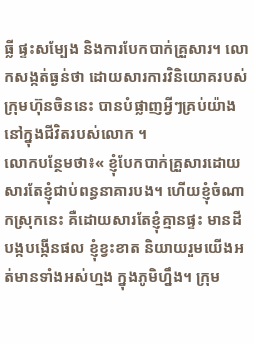ធ្លី ផ្ទះសម្បែង និងការបែកបាក់គ្រួសារ។ លោកសង្កត់ធ្ងន់ថា ដោយសារការវិនិយោគរបស់ក្រុមហ៊ុនចិននេះ បានបំផ្លាញអ្វីៗគ្រប់យ៉ាងនៅក្នុងជីវិតរបស់លោក ។
លោកបន្ថែមថា៖« ខ្ញុំបែកបាក់គ្រួសារដោយសារតែខ្ញុំជាប់ពន្ធនាគារបង។ ហើយខ្ញុំចំណាកស្រុកនេះ គឺដោយសារតែខ្ញុំគ្មានផ្ទះ មានដីបង្កបង្កើនផល ខ្ញុំខ្វះខាត និយាយរួមយើងអត់មានទាំងអស់ហ្មង ក្នុងភូមិហ្នឹង។ ក្រុម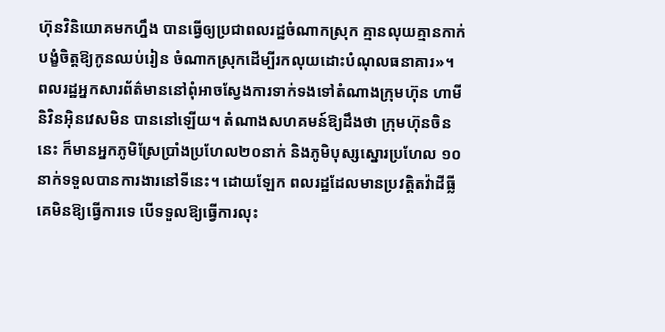ហ៊ុនវិនិយោគមកហ្នឹង បានធ្វើឲ្យប្រជាពលរដ្ឋចំណាកស្រុក គ្មានលុយគ្មានកាក់ បង្ខំចិត្តឱ្យកូនឈប់រៀន ចំណាកស្រុកដើម្បីរកលុយដោះបំណុលធនាគារ»។
ពលរដ្ឋអ្នកសារព័ត៌មាននៅពុំអាចស្វែងការទាក់ទងទៅតំណាងក្រុមហ៊ុន ហាមីនិវិនអ៊ិនវេសមិន បាននៅឡើយ។ តំណាងសហគមន៍ឱ្យដឹងថា ក្រុមហ៊ុនចិននេះ ក៏មានអ្នកភូមិស្រែប្រាំងប្រហែល២០នាក់ និងភូមិបុស្សស្នោរប្រហែល ១០នាក់ទទួលបានការងារនៅទីនេះ។ ដោយឡែក ពលរដ្ឋដែលមានប្រវត្តិតវ៉ាដីធ្លី គេមិនឱ្យធ្វើការទេ បើទទួលឱ្យធ្វើការលុះ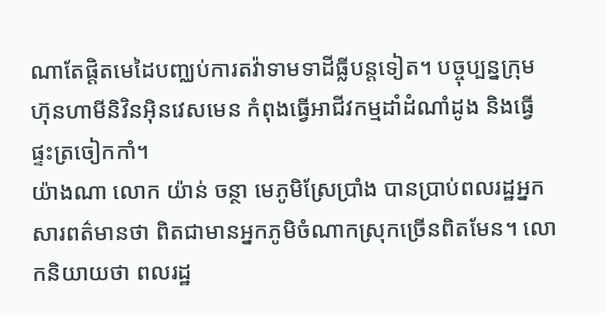ណាតែផ្តិតមេដៃបញ្ឈប់ការតវ៉ាទាមទាដីធ្លីបន្តទៀត។ បច្ចុប្បន្នក្រុមហ៊ុនហាមីនិវិនអ៊ិនវេសមេន កំពុងធ្វើអាជីវកម្មដាំដំណាំដូង និងធ្វើផ្ទះត្រចៀកកាំ។
យ៉ាងណា លោក យ៉ាន់ ចន្ថា មេភូមិស្រែប្រាំង បានប្រាប់ពលរដ្ឋអ្នកសារពត៌មានថា ពិតជាមានអ្នកភូមិចំណាកស្រុកច្រើនពិតមែន។ លោកនិយាយថា ពលរដ្ឋ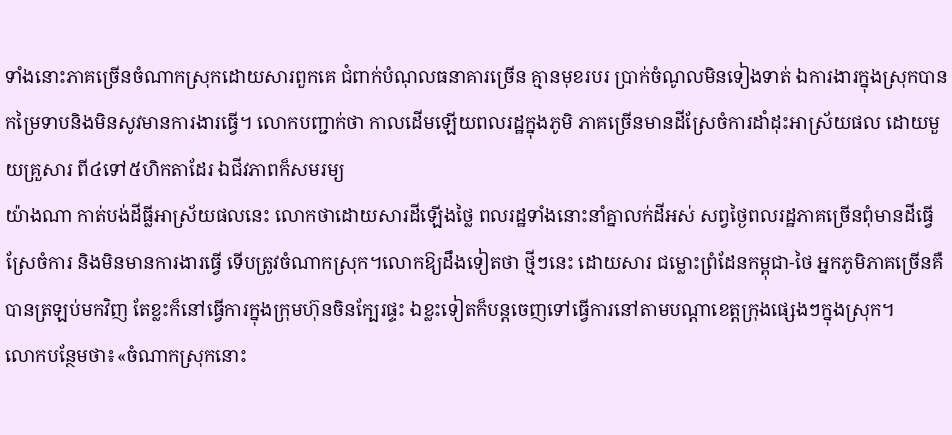ទាំងនោះភាគច្រើនចំណាកស្រុកដោយសារពួកគេ ជំពាក់បំណុលធនាគារច្រើន គ្មានមុខរបរ ប្រាក់ចំណូលមិនទៀងទាត់ ឯការងារក្នុងស្រុកបានកម្រៃទាបនិងមិនសូវមានការងារធ្វើ។ លោកបញ្ជាក់ថា កាលដើមឡើយពលរដ្ឋក្នុងភូមិ ភាគច្រើនមានដីស្រែចំការដាំដុះអាស្រ័យផល ដោយមួយគ្រួសារ ពី៤ទៅ៥ហិកតាដែរ ឯជីវភាពក៏សមរម្យ
យ៉ាងណា កាត់បង់ដីធ្លីអាស្រ័យផលនេះ លោកថាដោយសារដីឡើងថ្លៃ ពលរដ្ឋទាំងនោះនាំគ្នាលក់ដីអស់ សព្វថ្ងៃពលរដ្ឋភាគច្រើនពុំមានដីធ្វើស្រែចំការ និងមិនមានការងារធ្វើ ទើបត្រូវចំណាកស្រុក។លោកឱ្យដឹងទៀតថា ថ្មីៗនេះ ដោយសារ ជម្លោះព្រំដែនកម្ពុជា-ថៃ អ្នកភូមិភាគច្រើនគឺបានត្រឡប់មកវិញ តែខ្លះក៏នៅធ្វើការក្នុងក្រុមហ៊ុនចិនក្បែរផ្ទះ ឯខ្លះទៀតក៏បន្តចេញទៅធ្វើការនៅតាមបណ្តាខេត្តក្រុងផ្សេងៗក្នុងស្រុក។
លោកបន្ថែមថា៖«ចំណាកស្រុកនោះ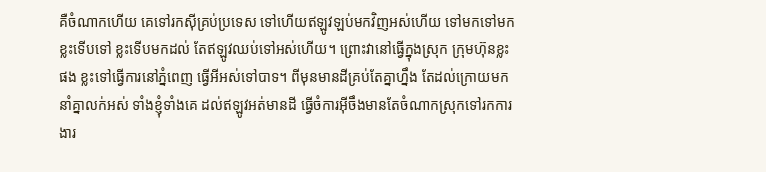គឺចំណាកហើយ គេទៅរកស៊ីគ្រប់ប្រទេស ទៅហើយឥឡូវឡប់មកវិញអស់ហើយ ទៅមកទៅមក ខ្លះទើបទៅ ខ្លះទើបមកដល់ តែឥឡូវឈប់ទៅអស់ហើយ។ ព្រោះវានៅធ្វើក្នុងស្រុក ក្រុមហ៊ុនខ្លះផង ខ្លះទៅធ្វើការនៅភ្នំពេញ ធ្វើអីអស់ទៅបាទ។ ពីមុនមានដីគ្រប់តែគ្នាហ្នឹង តែដល់ក្រោយមកនាំគ្នាលក់អស់ ទាំងខ្ញុំទាំងគេ ដល់ឥឡូវអត់មានដី ធ្វើចំការអ៊ីចឹងមានតែចំណាកស្រុកទៅរកការងារ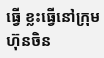ធ្វើ ខ្លះធ្វើនៅក្រុមហ៊ុនចិន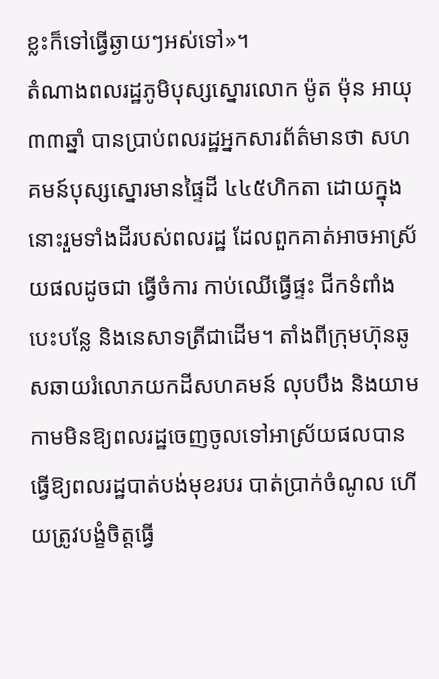ខ្លះក៏ទៅធ្វើឆ្ងាយៗអស់ទៅ»។
តំណាងពលរដ្ឋភូមិបុស្សស្នោរលោក ម៉ូត ម៉ុន អាយុ៣៣ឆ្នាំ បានប្រាប់ពលរដ្ឋអ្នកសារព័ត៌មានថា សហគមន៍បុស្សស្នោរមានផ្ទៃដី ៤៤៥ហិកតា ដោយក្នុងនោះរួមទាំងដីរបស់ពលរដ្ឋ ដែលពួកគាត់អាចអាស្រ័យផលដូចជា ធ្វើចំការ កាប់ឈើធ្វើផ្ទះ ជីកទំពាំង បេះបន្លែ និងនេសាទត្រីជាដើម។ តាំងពីក្រុមហ៊ុនឆូសឆាយរំលោភយកដីសហគមន៍ លុបបឹង និងយាមកាមមិនឱ្យពលរដ្ឋចេញចូលទៅអាស្រ័យផលបាន ធ្វើឱ្យពលរដ្ឋបាត់បង់មុខរបរ បាត់ប្រាក់ចំណូល ហើយត្រូវបង្ខំចិត្តធ្វើ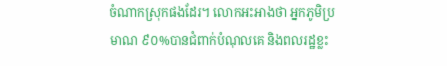ចំណាកស្រុកផងដែរ។ លោកអះអាងថា អ្នកភូមិប្រមាណ ៩០%បានជំពាក់បំណុលគេ និងពលរដ្ឋខ្លះ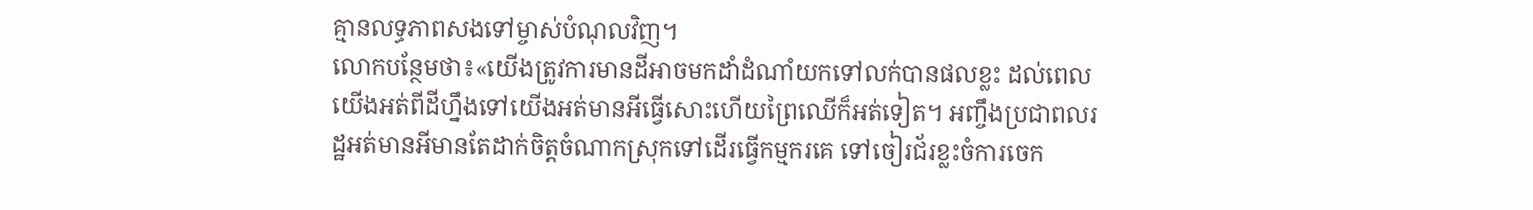គ្មានលទ្ធភាពសងទៅម្ចាស់បំណុលវិញ។
លោកបន្ថែមថា៖«យើងត្រូវការមានដីអាចមកដាំដំណាំយកទៅលក់បានផលខ្លះ ដល់ពេលយើងអត់ពីដីហ្នឹងទៅយើងអត់មានអីធ្វើសោះហើយព្រៃឈើក៏អត់ទៀត។ អញ្ចឹងប្រជាពលរដ្ឋអត់មានអីមានតែដាក់ចិត្តចំណាកស្រុកទៅដើរធ្វើកម្មករគេ ទៅចៀរជ័រខ្លះចំការចេក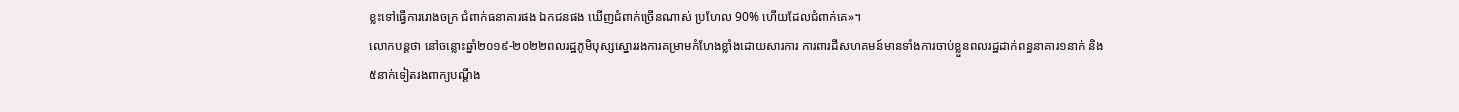ខ្លះទៅធ្វើការរោងចក្រ ជំពាក់ធនាគារផង ឯកជនផង ឃើញជំពាក់ច្រើនណាស់ ប្រហែល 90% ហើយដែលជំពាក់គេ»។
លោកបន្តថា នៅចន្លោះឆ្នាំ២០១៩-២០២២ពលរដ្ឋភូមិបុស្សស្នោររងការគម្រាមកំហែងខ្លាំងដោយសារការ ការពារដីសហគមន៍មានទាំងការចាប់ខ្លួនពលរដ្ឋដាក់ពន្ធនាគារ១នាក់ និង៥នាក់ទៀតរងពាក្យបណ្តឹង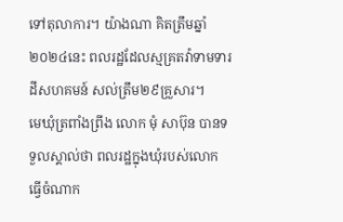ទៅតុលាការ។ យ៉ាងណា គិតត្រឹមឆ្នាំ២០២៤នេះ ពលរដ្ឋដែលស្មគ្រតវ៉ាទាមទារដីសហគមន៍ សល់ត្រឹម២៩គ្រួសារ។
មេឃុំត្រពាំងព្រីង លោក មុំ សាប៊ុន បានទទួលស្គាល់ថា ពលរដ្ឋក្នុងឃុំរបស់លោក ធ្វើចំណាក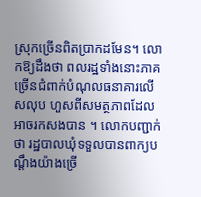ស្រុកច្រើនពិតប្រាកដមែន។ លោកឱ្យដឹងថា ពលរដ្ឋទាំងនោះភាគច្រើនជំពាក់បំណុលធនាគារលើសលុប ហួសពីសមត្ថភាពដែលអាចរកសងបាន ។ លោកបញ្ជាក់ថា រដ្ឋបាលឃុំទទួលបានពាក្យបណ្តឹងយ៉ាងច្រើ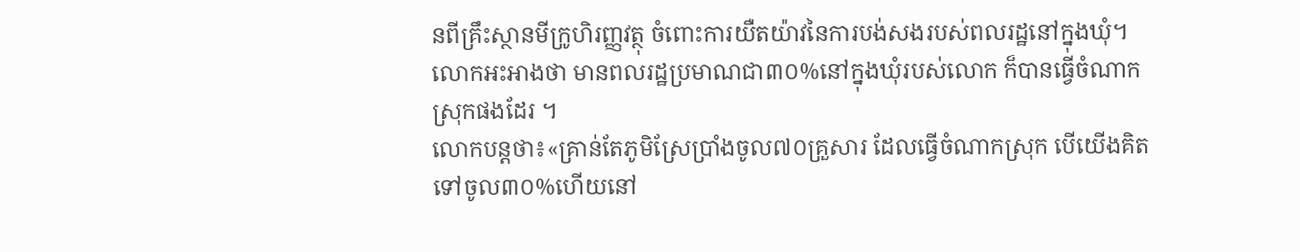នពីគ្រឹះស្ថានមីក្រូហិរញ្ញវត្ថុ ចំពោះការយឺតយ៉ាវនៃការបង់សងរបស់ពលរដ្ឋនៅក្នុងឃុំ។ លោកអះអាងថា មានពលរដ្ឋប្រមាណជា៣០%នៅក្នុងឃុំរបស់លោក ក៏បានធ្វើចំណាកស្រុកផងដែរ ។
លោកបន្តថា៖«គ្រាន់តែភូមិស្រែប្រាំងចូល៧០គ្រួសារ ដែលធ្វើចំណាកស្រុក បើយើងគិតទៅចូល៣០%ហើយនៅ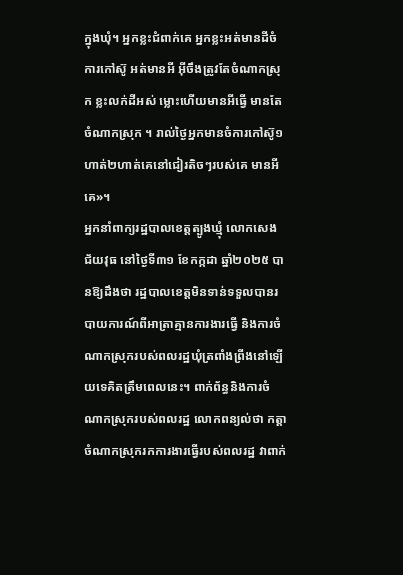ក្នុងឃុំ។ អ្នកខ្លះជំពាក់គេ អ្នកខ្លះអត់មានដីចំការកៅស៊ូ អត់មានអី អ៊ីចឹងត្រូវតែចំណាកស្រុក ខ្លះលក់ដីអស់ ម្លោះហើយមានអីធ្វើ មានតែចំណាកស្រុក ។ រាល់ថ្ងៃអ្នកមានចំការកៅស៊ូ១ហាត់២ហាត់គេនៅជៀរតិចៗរបស់គេ មានអីគេ»។
អ្នកនាំពាក្យរដ្ឋបាលខេត្តត្បូងឃ្មុំ លោកសេង ជ័យវុធ នៅថ្ងៃទី៣១ ខែកក្កដា ឆ្នាំ២០២៥ បានឱ្យដឹងថា រដ្ឋបាលខេត្តមិនទាន់ទទួលបានរបាយការណ៍ពីអាត្រាគ្មានការងារធ្វើ និងការចំណាកស្រុករបស់ពលរដ្ឋឃុំត្រពាំងព្រីងនៅឡើយទេគិតត្រឹមពេលនេះ។ ពាក់ព័ន្ធនិងការចំណាកស្រុករបស់ពលរដ្ឋ លោកពន្យល់ថា កត្តាចំណាកស្រុករកការងារធ្វើរបស់ពលរដ្ឋ វាពាក់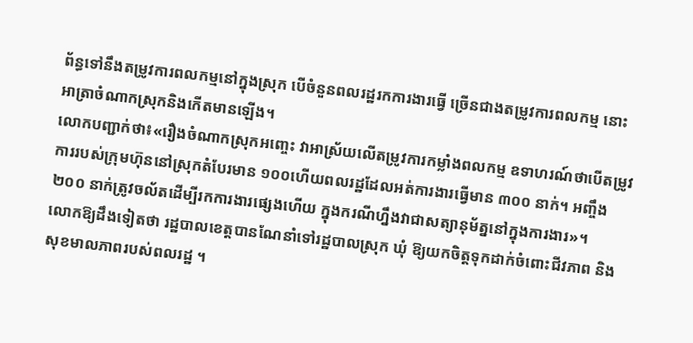ព័ន្ធទៅនឹងតម្រូវការពលកម្មនៅក្នុងស្រុក បើចំនួនពលរដ្ឋរកការងារធ្វើ ច្រើនជាងតម្រូវការពលកម្ម នោះ អាត្រាចំណាកស្រុកនិងកើតមានឡើង។
លោកបញ្ជាក់ថា៖«រឿងចំណាកស្រុកអញ្ចេះ វាអាស្រ័យលើតម្រូវការកម្លាំងពលកម្ម ឧទាហរណ៍ថាបើតម្រូវការរបស់ក្រុមហ៊ុននៅស្រុកតំបែរមាន ១០០ហើយពលរដ្ឋដែលអត់ការងារធ្វើមាន ៣០០ នាក់។ អញ្ចឹង ២០០ នាក់ត្រូវចល័តដើម្បីរកការងារផ្សេងហើយ ក្នុងករណីហ្នឹងវាជាសត្យានុម័ត្ននៅក្នុងការងារ»។
លោកឱ្យដឹងទៀតថា រដ្ឋបាលខេត្តបានណែនាំទៅរដ្ឋបាលស្រុក ឃុំ ឱ្យយកចិត្តទុកដាក់ចំពោះជីវភាព និងសុខមាលភាពរបស់ពលរដ្ឋ ។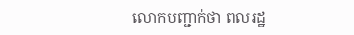លោកបញ្ជាក់ថា ពលរដ្ឋ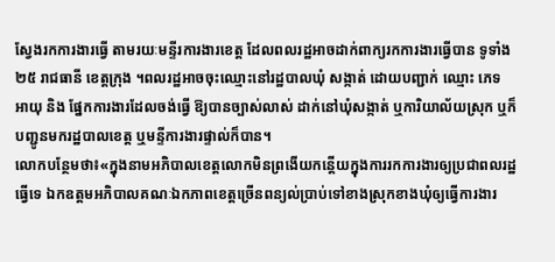ស្វែងរកការងារធ្វើ តាមរយៈមន្ទីរការងារខេត្ត ដែលពលរដ្ឋអាចដាក់ពាក្យរកការងារធ្វើបាន ទូទាំង២៥ រាជធានី ខេត្តក្រុង ។ពលរដ្ឋអាចចុះឈ្មោះនៅរដ្ឋបាលឃុំ សង្កាត់ ដោយបញ្ជាក់ ឈ្មោះ ភេទ អាយុ និង ផ្នែកការងារដែលចង់ធ្វើ ឱ្យបានច្បាស់លាស់ ដាក់នៅឃុំសង្កាត់ ឬការិយាល័យស្រុក ឬក៏បញ្ជូនមករដ្ឋបាលខេត្ត ឬមន្ទីការងារផ្ទាល់ក៏បាន។
លោកបន្ថែមថា៖«ក្នុងនាមអភិបាលខេត្តលោកមិនព្រងើយកន្តើយក្នុងការរកការងារឲ្យប្រជាពលរដ្ឋធ្វើទេ ឯកឧត្តមអភិបាលគណៈឯកភាពខេត្តច្រើនពន្យល់ប្រាប់ទៅខាងស្រុកខាងឃុំឲ្យធ្វើការងារ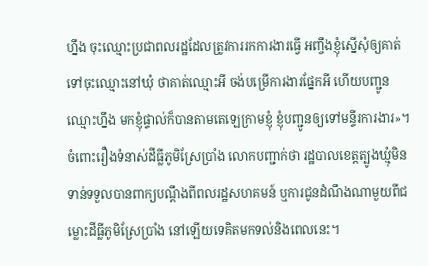ហ្នឹង ចុះឈ្មោះប្រជាពលរដ្ឋដែលត្រូវការរកការងារធ្វើ អញ្ចឹងខ្ញុំស្នើសុំឲ្យគាត់ទៅចុះឈ្មោះនៅឃុំ ថាគាត់ឈ្មោះអី ចង់បម្រើការងារផ្នែកអី ហើយបញ្ជូនឈ្មោះហ្នឹង មកខ្ញុំផ្ទាល់ក៏បានតាមតេឡេក្រាមខ្ញុំ ខ្ញុំបញ្ជូនឲ្យទៅមន្ទីរការងារ»។
ចំពោះរឿងទំនាស់ដីធ្លីភូមិស្រែប្រាំង លោកបញ្ជាក់ថា រដ្ឋបាលខេត្តត្បូងឃ្មុំមិនទាន់ទទួលបានពាក្យបណ្តឹងពីពលរដ្ឋសហគមន៍ ឬការជូនដំណឹងណាមួយពីជម្លោះដីធ្លីភូមិស្រែប្រាំង នៅឡើយទេគិតមកទល់និងពេលនេះ។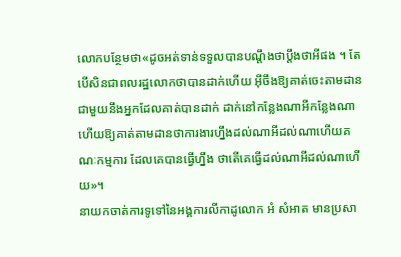លោកបន្ថែមថា«ដូចអត់ទាន់ទទួលបានបណ្តឹងថាប្តឹងថាអីផង ។ តែបើសិនជាពលរដ្ឋលោកថាបានដាក់ហើយ អ៊ីចឹងឱ្យគាត់ចេះតាមដានជាមួយនឹងអ្នកដែលគាត់បានដាក់ ដាក់នៅកន្លែងណាអីកន្លែងណា ហើយឱ្យគាត់តាមដានថាការងារហ្នឹងដល់ណាអីដល់ណាហើយគណៈកម្មការ ដែលគេបានធ្វើហ្នឹង ថាតើគេធ្វើដល់ណាអីដល់ណាហើយ»។
នាយកចាត់ការទូទៅនៃអង្គការលីកាដូលោក អំ សំអាត មានប្រសា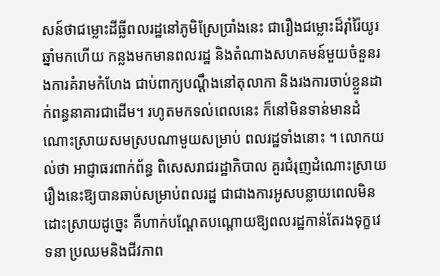សន៍ថាជម្លោះដីធ្លីពលរដ្ឋនៅភូមិស្រែប្រាំងនេះ ជារឿងជម្លោះដ៏រ៉ាំរ៉ៃយូរឆ្នាំមកហើយ កន្លងមកមានពលរដ្ឋ និងតំណាងសហគមន៍មួយចំនួនរងការគំរាមកំហែង ជាប់ពាក្យបណ្តឹងនៅតុលាកា និងរងការចាប់ខ្លួនដាក់ពន្ធនាគារជាដើម។ រហូតមកទល់ពេលនេះ ក៏នៅមិនទាន់មានដំណោះស្រាយសមស្របណាមួយសម្រាប់ ពលរដ្ឋទាំងនោះ ។ លោកយល់ថា អាជ្ញាធរពាក់ព័ន្ធ ពិសេសរាជរដ្ឋាភិបាល គួរជំរុញដំណោះស្រាយរឿងនេះឱ្យបានឆាប់សម្រាប់ពលរដ្ឋ ជាជាងការអូសបន្លាយពេលមិនដោះស្រាយដូច្នេះ គឺហាក់បណ្តែតបណ្តោយឱ្យពលរដ្ឋកាន់តែរងទុក្ខវេទនា ប្រឈមនិងជីវភាព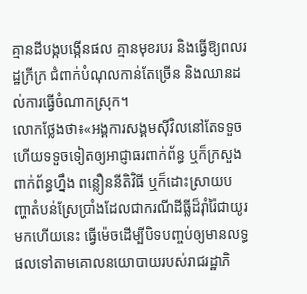គ្មានដីបង្កបង្កើនផល គ្មានមុខរបរ និងធ្វើឱ្យពលរដ្ឋក្រីក្រ ជំពាក់បំណុលកាន់តែច្រើន និងឈានដល់ការធ្វើចំណាកស្រុក។
លោកថ្លែងថា៖«អង្គការសង្គមស៊ីវិលនៅតែទទួចហើយទទួចទៀតឲ្យអាជ្ញាធរពាក់ព័ន្ធ ឬក៏ក្រសួងពាក់ព័ន្ធហ្នឹង ពន្លឿននីតិវិធី ឬក៏ដោះស្រាយបញ្ហាតំបន់ស្រែប្រាំងដែលជាករណីដីធ្លីដ៏រ៉ាំរ៉ៃជាយូរមកហើយនេះ ធ្វើម៉េចដើម្បីបិទបញ្ចប់ឲ្យមានលទ្ធផលទៅតាមគោលនយោបាយរបស់រាជរដ្ឋាភិ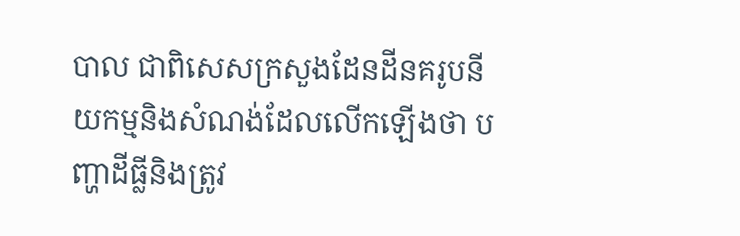បាល ជាពិសេសក្រសួងដែនដីនគរូបនីយកម្មនិងសំណង់ដែលលើកឡើងថា បញ្ហាដីធ្លីនិងត្រូវ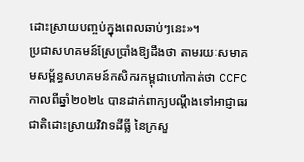ដោះស្រាយបញ្ចប់ក្នុងពេលឆាប់ៗនេះ»។
ប្រជាសហគមន៍ស្រែប្រាំងឱ្យដឹងថា តាមរយៈសមាគមសម្ព័ន្ធសហគមន៍កសិករកម្ពុជាហៅកាត់ថា CCFC កាលពីឆ្នាំ២០២៤ បានដាក់ពាក្យបណ្តឹងទៅអាជ្ញាធរជាតិដោះស្រាយវិវាទដីធ្លី នៃក្រសួ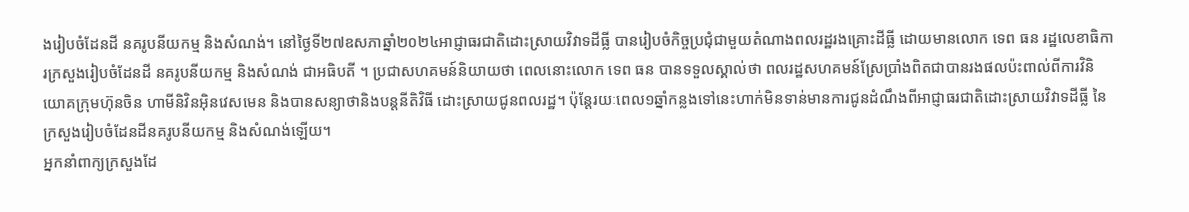ងរៀបចំដែនដី នគរូបនីយកម្ម និងសំណង់។ នៅថ្ងៃទី២៧ឧសភាឆ្នាំ២០២៤អាជ្ញាធរជាតិដោះស្រាយវិវាទដីធ្លី បានរៀបចំកិច្ចប្រជុំជាមួយតំណាងពលរដ្ឋរងគ្រោះដីធ្លី ដោយមានលោក ទេព ធន រដ្ឋលេខាធិការក្រសួងរៀបចំដែនដី នគរូបនីយកម្ម និងសំណង់ ជាអធិបតី ។ ប្រជាសហគមន៍និយាយថា ពេលនោះលោក ទេព ធន បានទទួលស្គាល់ថា ពលរដ្ឋសហគមន៍ស្រែប្រាំងពិតជាបានរងផលប៉ះពាល់ពីការវិនិយោគក្រុមហ៊ុនចិន ហាមីនិវិនអ៊ិនវេសមេន និងបានសន្យាថានិងបន្តនីតិវិធី ដោះស្រាយជូនពលរដ្ឋ។ ប៉ុន្តែរយៈពេល១ឆ្នាំកន្លងទៅនេះហាក់មិនទាន់មានការជូនដំណឹងពីអាជ្ញាធរជាតិដោះស្រាយវិវាទដីធ្លី នៃក្រសួងរៀបចំដែនដីនគរូបនីយកម្ម និងសំណង់ឡើយ។
អ្នកនាំពាក្យក្រសួងដែ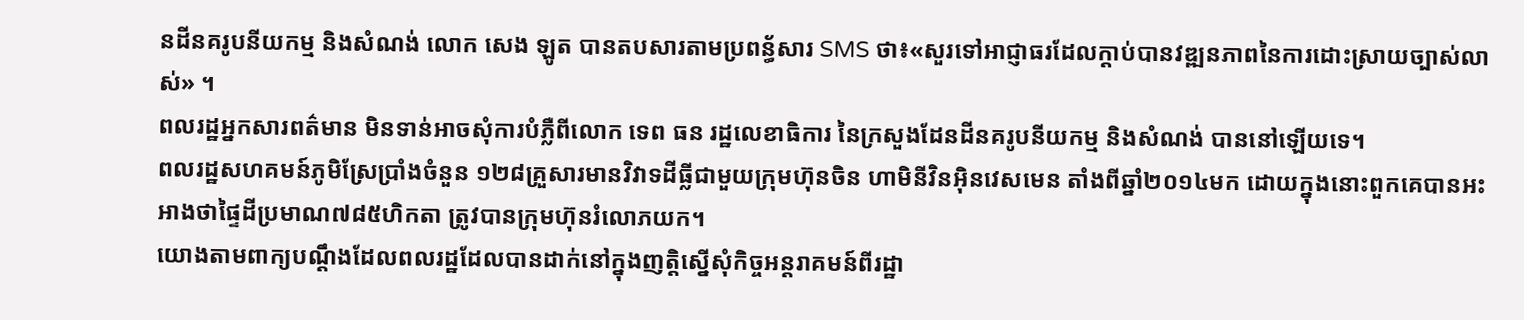នដីនគរូបនីយកម្ម និងសំណង់ លោក សេង ឡូត បានតបសារតាមប្រពន័្ធសារ SMS ថា៖«សួរទៅអាជ្ញាធរដែលក្តាប់បានវឌ្ឍនភាពនៃការដោះស្រាយច្បាស់លាស់» ។
ពលរដ្ឋអ្នកសារពត៌មាន មិនទាន់អាចសុំការបំភ្លឺពីលោក ទេព ធន រដ្ឋលេខាធិការ នៃក្រសួងដែនដីនគរូបនីយកម្ម និងសំណង់ បាននៅឡើយទេ។
ពលរដ្ឋសហគមន៍ភូមិស្រែប្រាំងចំនួន ១២៨គ្រួសារមានវិវាទដីធ្លីជាមួយក្រុមហ៊ុនចិន ហាមិនីវិនអ៊ិនវេសមេន តាំងពីឆ្នាំ២០១៤មក ដោយក្នុងនោះពួកគេបានអះអាងថាផ្ទៃដីប្រមាណ៧៨៥ហិកតា ត្រូវបានក្រុមហ៊ុនរំលោភយក។
យោងតាមពាក្យបណ្តឹងដែលពលរដ្ឋដែលបានដាក់នៅក្នុងញត្តិស្នើសុំកិច្ចអន្តរាគមន៍ពីរដ្ឋា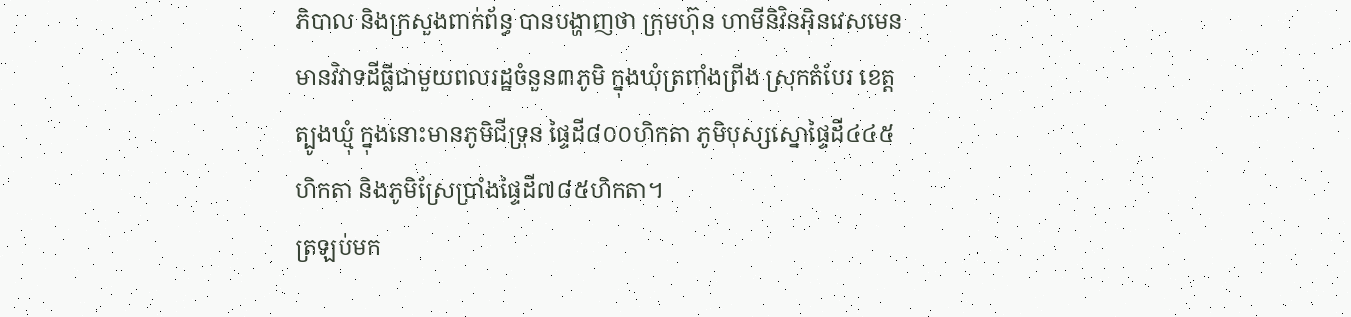ភិបាល និងក្រសួងពាក់ព័ន្ធ បានបង្ហាញថា ក្រុមហ៊ុន ហាមីនិវិនអ៊ិនវេសមេន មានវិវាទដីធ្លីជាមួយពលរដ្ឋចំនួន៣ភូមិ ក្នុងឃុំត្រពាំងព្រីង ស្រុកតំបែរ ខេត្តត្បូងឃ្មុំ ក្នុងនោះមានភូមិជីទ្រុន ផ្ទៃដី៨០០ហិកតា ភូមិបុស្សស្នោផ្ទៃដី៤៤៥ហិកតា និងភូមិស្រែប្រាំងផ្ទៃដី៧៨៥ហិកតា។
ត្រឡប់មក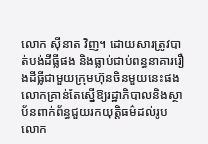លោក ស៊ីនាត វិញ។ ដោយសារត្រូវបាត់បង់ដីធ្លីផង និងធ្លាប់ជាប់ពន្ធនាគាររឿងដីធ្លីជាមួយក្រុមហ៊ុនចិនមួយនេះផង លោកគ្រាន់តែស្នើឱ្យរដ្ឋាភិបាលនិងស្ថាប័នពាក់ព័ន្ធជួយរកយុត្តិធម៌ដល់រូបលោក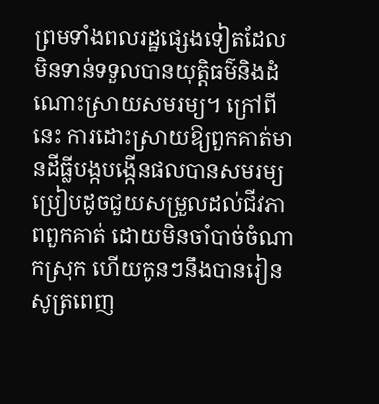ព្រមទាំងពលរដ្ឋផ្សេងទៀតដែលមិនទាន់ទទួលបានយុត្តិធម៌និងដំណោះស្រាយសមរម្យ។ ក្រៅពីនេះ ការដោះស្រាយឱ្យពួកគាត់មានដីធ្លីបង្កបង្កើនផលបានសមរម្យ ប្រៀបដូចជួយសម្រួលដល់ជីវភាពពួកគាត់ ដោយមិនចាំបាច់ចំណាកស្រុក ហើយកូនៗនឹងបានរៀនសូត្រពេញ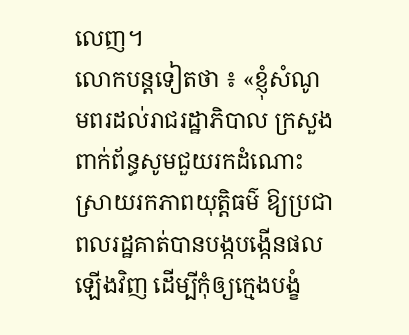លេញ។
លោកបន្តទៀតថា ៖ «ខ្ញុំសំណូមពរដល់រាជរដ្ឋាភិបាល ក្រសួងពាក់ព័ន្ធសូមជួយរកដំណោះស្រាយរកភាពយុត្តិធម៌ ឱ្យប្រជាពលរដ្ឋគាត់បានបង្កបង្កើនផលឡើងវិញ ដើម្បីកុំឲ្យក្មេងបង្ខំ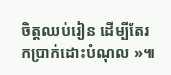ចិត្តឈប់រៀន ដើម្បីតែរកប្រាក់ដោះបំណុល »៕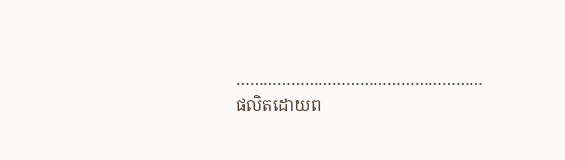………………………………………………
ផលិតដោយព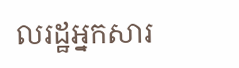លរដ្ឋអ្នកសារ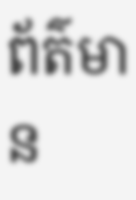ព័ត៌មាន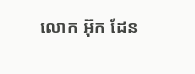លោក អ៊ុក ដែន